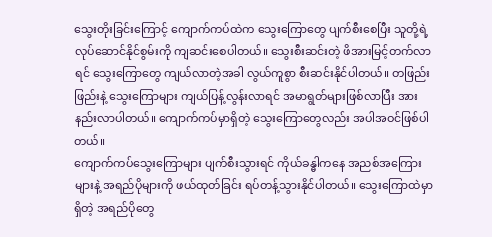သွေးတိုးခြင်းကြောင့် ကျောက်ကပ်ထဲက သွေးကြောတွေ ပျက်စီးစေပြီး သူတို့ရဲ့ လုပ်ဆောင်နိုင်စွမ်းကို ကျဆင်းစေပါတယ်။ သွေးစီးဆင်းတဲ့ ဖိအားမြင့်တက်လာရင် သွေးကြောတွေ ကျယ်လာတဲ့အခါ လွယ်ကူစွာ စီးဆင်းနိုင်ပါတယ်။ တဖြည်းဖြည်းနဲ့ သွေးကြောများ ကျယ်ပြန့်လွန်းလာရင် အမာရွတ်များဖြစ်လာပြီး အားနည်းလာပါတယ်။ ကျောက်ကပ်မှာရှိတဲ့ သွေးကြောတွေလည်း အပါအဝင်ဖြစ်ပါတယ်။
ကျောက်ကပ်သွေးကြောများ ပျက်စီးသွားရင် ကိုယ်ခန္ဓါကနေ အညစ်အကြေားများနဲ့ အရည်ပိုများကို ဖယ်ထုတ်ခြင်း ရပ်တန့်သွားနိုင်ပါတယ်။ သွေးကြောထဲမှာရှိတဲ့ အရည်ပိုတွေ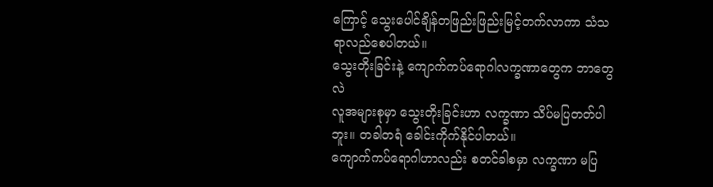ကြောင့် သွေးပေါင်ချိန်တဖြည်းဖြည်းမြင့်တက်လာကာ သံသရာလည်စေပါတယ်။
သွေးတိုးခြင်းနဲ့ ကျောက်ကပ်ရောဂါလက္ခဏာတွေက ဘာတွေလဲ
လူအများစုမှာ သွေးတိုးခြင်းဟာ လက္ခဏာ သိပ်မပြတတ်ပါဘူး။ တခါတရံ ခေါင်းကိုက်နိုင်ပါတယ်။
ကျောက်ကပ်ရောဂါဟာလည်း စတင်ခါစမှာ လက္ခဏာ မပြ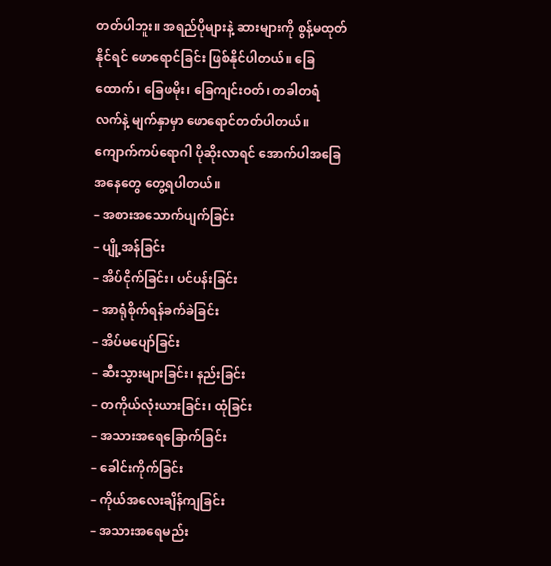တတ်ပါဘူး။ အရည်ပိုများနဲ့ ဆားများကို စွန့်မထုတ်နိုင်ရင် ဖောရောင်ခြင်း ဖြစ်နိုင်ပါတယ်။ ခြေထောက်၊ ခြေဖမိုး၊ ခြေကျင်းဝတ်၊ တခါတရံ လက်နဲ့ မျက်နှာမှာ ဖောရောင်တတ်ပါတယ်။ ကျောက်ကပ်ရောဂါ ပိုဆိုးလာရင် အောက်ပါအခြေအနေတွေ တွေ့ရပါတယ်။
– အစားအသောက်ပျက်ခြင်း
– ပျို့အန်ခြင်း
– အိပ်ငိုက်ခြင်း၊ ပင်ပန်းခြင်း
– အာရုံစိုက်ရန်ခက်ခဲခြင်း
– အိပ်မပျော်ခြင်း
– ဆီးသွားများခြင်း၊ နည်းခြင်း
– တကိုယ်လုံးယားခြင်း၊ ထုံခြင်း
– အသားအရေခြောက်ခြင်း
– ခေါင်းကိုက်ခြင်း
– ကိုယ်အလေးချိန်ကျခြင်း
– အသားအရေမည်း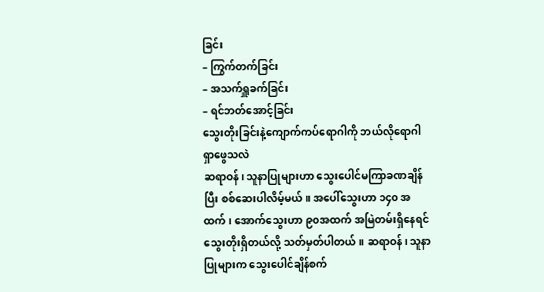ခြင်း
– ကြွက်တက်ခြင်း
– အသက်ရှူခက်ခြင်း
– ရင်ဘတ်အောင့်ခြင်း
သွေးတိုးခြင်းနဲ့ကျောက်ကပ်ရောဂါကို ဘယ်လိုရောဂါ ရှာဖွေသလဲ
ဆရာဝန်၊ သူနာပြုများဟာ သွေးပေါင်မကြာခဏချိန်ပြီး စစ်ဆေးပါလိမ့်မယ်။ အပေါ်သွေးဟာ ၁၄၀ အထက်၊ အောက်သွေးဟာ ၉၀အထက် အမြဲတမ်းရှိနေရင် သွေးတိုးရှိတယ်လို့ သတ်မှတ်ပါတယ်။ ဆရာဝန်၊ သူနာပြုများက သွေးပေါင်ချိန်စက်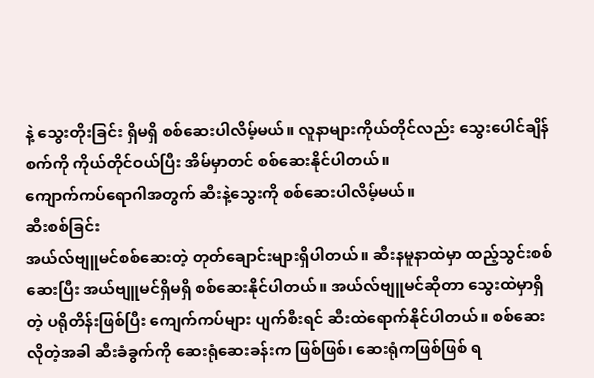နဲ့ သွေးတိုးခြင်း ရှိမရှိ စစ်ဆေးပါလိမ့်မယ်။ လူနာများကိုယ်တိုင်လည်း သွေးပေါင်ချိန်စက်ကို ကိုယ်တိုင်ဝယ်ပြီး အိမ်မှာတင် စစ်ဆေးနိုင်ပါတယ်။
ကျောက်ကပ်ရောဂါအတွက် ဆီးနဲ့သွေးကို စစ်ဆေးပါလိမ့်မယ်။
ဆီးစစ်ခြင်း
အယ်လ်ဗျူမင်စစ်ဆေးတဲ့ တုတ်ချောင်းများရှိပါတယ်။ ဆီးနမူနာထဲမှာ ထည့်သွင်းစစ်ဆေးပြီး အယ်ဗျူမင်ရှိမရှိ စစ်ဆေးနိုင်ပါတယ်။ အယ်လ်ဗျူမင်ဆိုတာ သွေးထဲမှာရှိတဲ့ ပရိုတိန်းဖြစ်ပြီး ကျေက်ကပ်များ ပျက်စီးရင် ဆီးထဲရောက်နိုင်ပါတယ်။ စစ်ဆေးလိုတဲ့အခါ ဆီးခံခွက်ကို ဆေးရုံဆေးခန်းက ဖြစ်ဖြစ်၊ ဆေးရုံကဖြစ်ဖြစ် ရ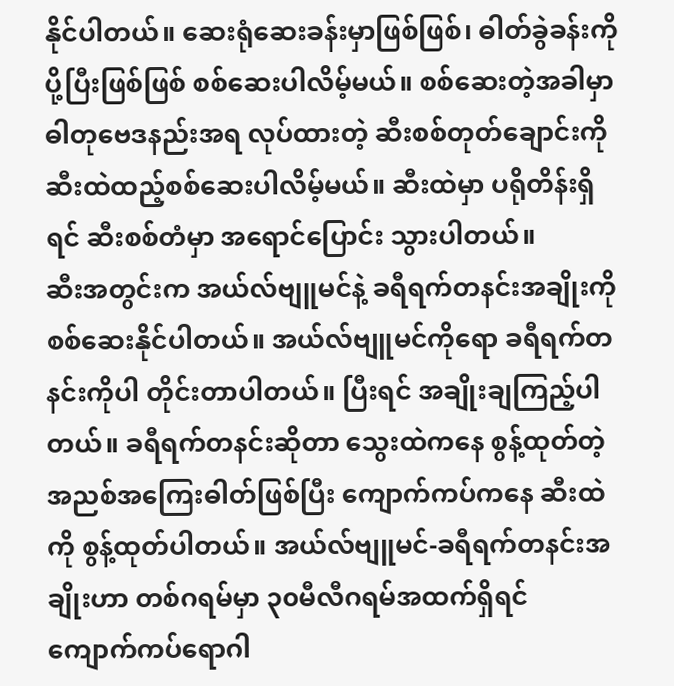နိုင်ပါတယ်။ ဆေးရုံဆေးခန်းမှာဖြစ်ဖြစ်၊ ဓါတ်ခွဲခန်းကို ပို့ပြီးဖြစ်ဖြစ် စစ်ဆေးပါလိမ့်မယ်။ စစ်ဆေးတဲ့အခါမှာ ဓါတုဗေဒနည်းအရ လုပ်ထားတဲ့ ဆီးစစ်တုတ်ချောင်းကို ဆီးထဲထည့်စစ်ဆေးပါလိမ့်မယ်။ ဆီးထဲမှာ ပရိုတိန်းရှိရင် ဆီးစစ်တံမှာ အရောင်ပြောင်း သွားပါတယ်။
ဆီးအတွင်းက အယ်လ်ဗျူမင်နဲ့ ခရီရက်တနင်းအချိုးကို စစ်ဆေးနိုင်ပါတယ်။ အယ်လ်ဗျူမင်ကိုရော ခရီရက်တနင်းကိုပါ တိုင်းတာပါတယ်။ ပြီးရင် အချိုးချကြည့်ပါတယ်။ ခရီရက်တနင်းဆိုတာ သွေးထဲကနေ စွန့်ထုတ်တဲ့ အညစ်အကြေးဓါတ်ဖြစ်ပြီး ကျောက်ကပ်ကနေ ဆီးထဲကို စွန့်ထုတ်ပါတယ်။ အယ်လ်ဗျူမင်-ခရီရက်တနင်းအချိုးဟာ တစ်ဂရမ်မှာ ၃၀မီလီဂရမ်အထက်ရှိရင် ကျောက်ကပ်ရောဂါ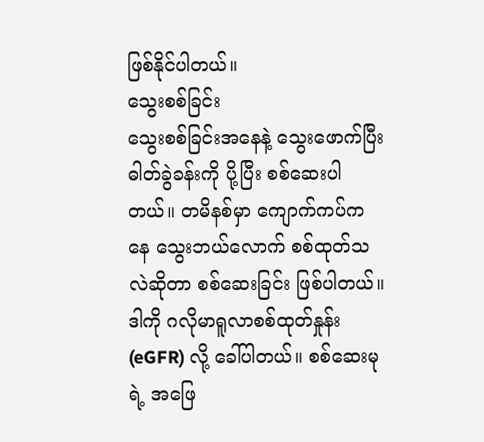ဖြစ်နိုင်ပါတယ်။
သွေးစစ်ခြင်း
သွေးစစ်ခြင်းအနေနဲ့ သွေးဖောက်ပြီး ဓါတ်ခွဲခန်းကို ပို့ပြီး စစ်ဆေးပါတယ်။ တမိနစ်မှာ ကျောက်ကပ်ကနေ သွေးဘယ်လောက် စစ်ထုတ်သလဲဆိုတာ စစ်ဆေးခြင်း ဖြစ်ပါတယ်။ ဒါကို ဂလိုမာရူလာစစ်ထုတ်နှုန်း (eGFR) လို့ ခေါ်ပါတယ်။ စစ်ဆေးမုရဲ့ အဖြေ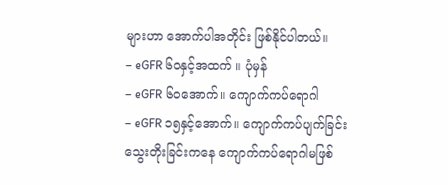များဟာ အောက်ပါအတိုင်း ဖြစ်နိုင်ပါတယ်။
– eGFR ၆၀နှင့်အထက် ။ ပုံမှန်
– eGFR ၆၀အောက်။ ကျောက်ကပ်ရောဂါ
– eGFR ၁၅နှင့်အောက်။ ကျောက်ကပ်ပျက်ခြင်း
သွေးတိုးခြင်းကနေ ကျောက်ကပ်ရောဂါမဖြစ်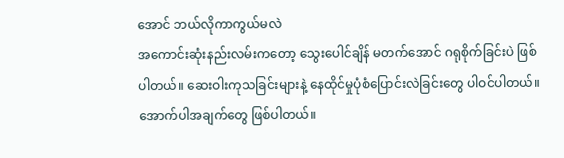အောင် ဘယ်လိုကာကွယ်မလဲ
အကောင်းဆုံးနည်းလမ်းကတော့ သွေးပေါင်ချိန် မတက်အောင် ဂရုစိုက်ခြင်းပဲ ဖြစ်ပါတယ်။ ဆေးဝါးကုသခြင်းများနဲ့ နေထိုင်မှုပုံစံပြောင်းလဲခြင်းတွေ ပါဝင်ပါတယ်။ အောက်ပါအချက်တွေ ဖြစ်ပါတယ်။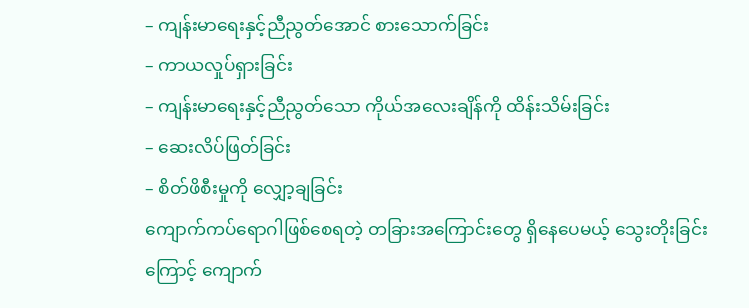– ကျန်းမာရေးနှင့်ညီညွတ်အောင် စားသောက်ခြင်း
– ကာယလှုပ်ရှားခြင်း
– ကျန်းမာရေးနှင့်ညီညွတ်သော ကိုယ်အလေးချိန်ကို ထိန်းသိမ်းခြင်း
– ဆေးလိပ်ဖြတ်ခြင်း
– စိတ်ဖိစီးမှုကို လျှော့ချခြင်း
ကျောက်ကပ်ရောဂါဖြစ်စေရတဲ့ တခြားအကြောင်းတွေ ရှိနေပေမယ့် သွေးတိုးခြင်းကြောင့် ကျောက်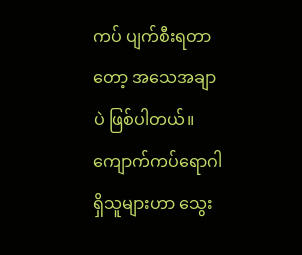ကပ် ပျက်စီးရတာတော့ အသေအချာပဲ ဖြစ်ပါတယ်။ ကျောက်ကပ်ရောဂါရှိသူများဟာ သွေး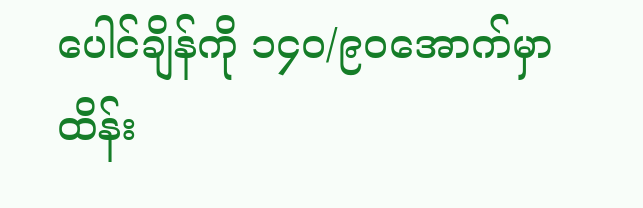ပေါင်ချိန်ကို ၁၄၀/၉၀အောက်မှာ ထိန်း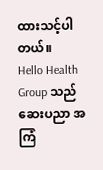ထားသင့်ပါတယ်။
Hello Health Group သည် ဆေးပညာ အကြံ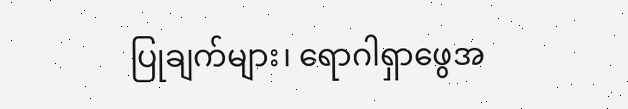ပြုချက်များ၊ ရောဂါရှာဖွေအ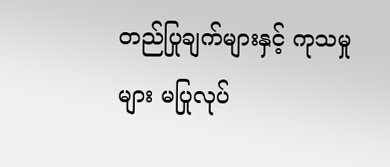တည်ပြုချက်များနှင့် ကုသမှုများ မပြုလုပ်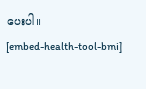ပေးပါ။
[embed-health-tool-bmi]